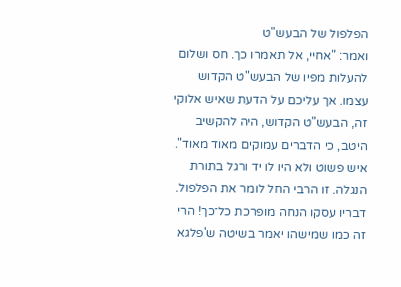הפלפול של הבעש"ט
ואמר: "אחיי, אל תאמרו כך. חס ושלום להעלות מפיו של הבעש"ט הקדוש עצמו. אך עליכם על הדעת שאיש אלוקי זה, הבעש"ט הקדוש, היה להקשיב היטב, כי הדברים עמוקים מאוד מאוד".
איש פשוט ולא היו לו יד ורגל בתורת הנגלה. זו הרבי החל לומר את הפלפול. דבריו עסקו הנחה מופרכת כל־כך! הרי זה כמו שמישהו יאמר בשיטה ש'פלגא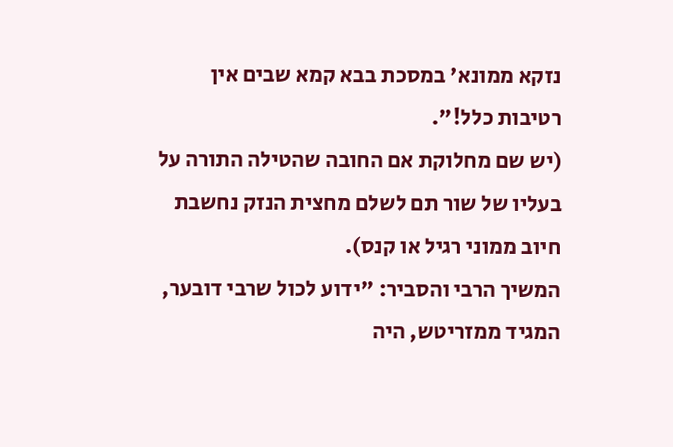נזקא ממונא' במסכת בבא קמא שבים אין רטיבות כלל!".
(יש שם מחלוקת אם החובה שהטילה התורה על בעליו של שור תם לשלם מחצית הנזק נחשבת חיוב ממוני רגיל או קנס).
המשיך הרבי והסביר: "ידוע לכול שרבי דובער, המגיד ממזריטש, היה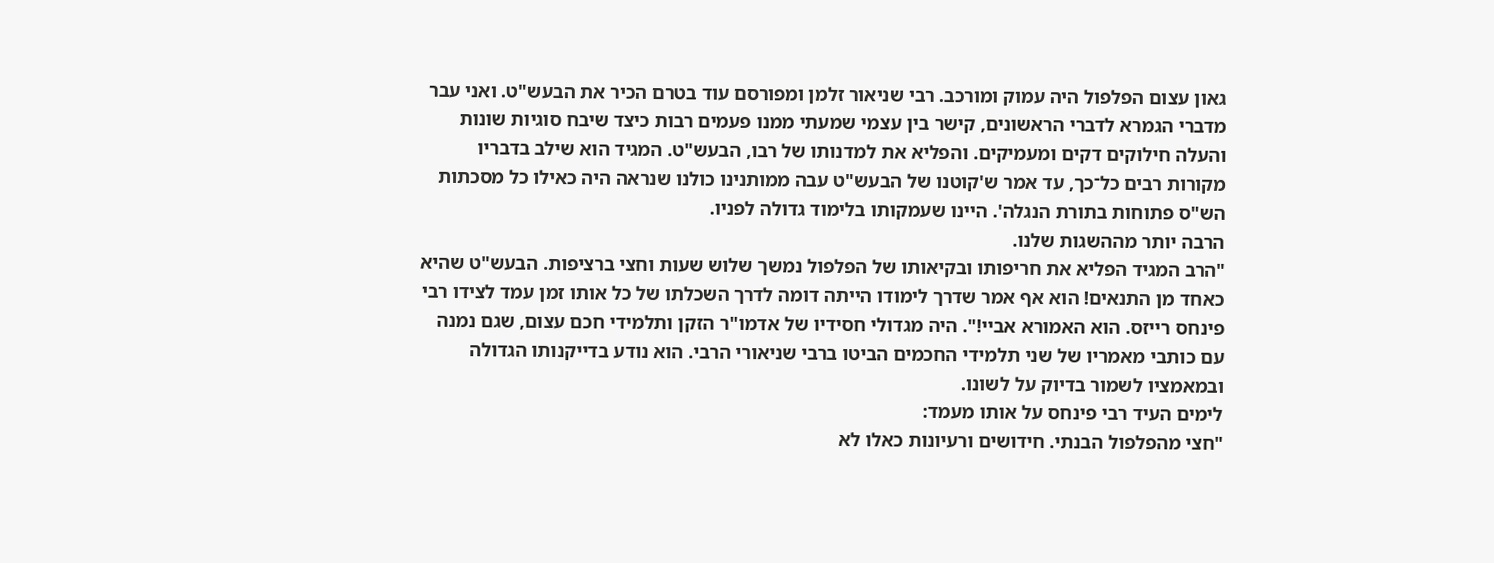גאון עצום הפלפול היה עמוק ומורכב. רבי שניאור זלמן ומפורסם עוד בטרם הכיר את הבעש"ט. ואני עבר מדברי הגמרא לדברי הראשונים, קישר בין עצמי שמעתי ממנו פעמים רבות כיצד שיבח סוגיות שונות והעלה חילוקים דקים ומעמיקים. והפליא את למדנותו של רבו, הבעש"ט. המגיד הוא שילב בדבריו מקורות רבים כל־כך, עד אמר ש'קוטנו של הבעש"ט עבה ממותנינו כולנו שנראה היה כאילו כל מסכתות הש"ס פתוחות בתורת הנגלה'. היינו שעמקותו בלימוד גדולה לפניו.
הרבה יותר מההשגות שלנו.
"הרב המגיד הפליא את חריפותו ובקיאותו של הפלפול נמשך שלוש שעות וחצי ברציפות. הבעש"ט שהיא כאחד מן התנאים! הוא אף אמר שדרך לימודו הייתה דומה לדרך השכלתו של כל אותו זמן עמד לצידו רבי פינחס רייזס. הוא האמורא אביי!". היה מגדולי חסידיו של אדמו"ר הזקן ותלמידי חכם עצום, שגם נמנה עם כותבי מאמריו של שני תלמידי החכמים הביטו ברבי שניאורי הרבי. הוא נודע בדייקנותו הגדולה ובמאמציו לשמור בדיוק על לשונו.
לימים העיד רבי פינחס על אותו מעמד:
"חצי מהפלפול הבנתי. חידושים ורעיונות כאלו לא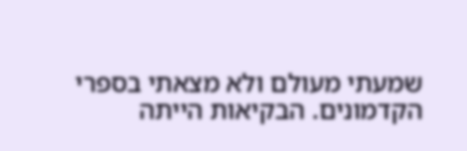שמעתי מעולם ולא מצאתי בספרי הקדמונים. הבקיאות הייתה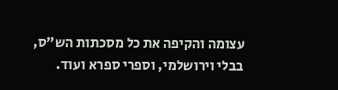עצומה והקיפה את כל מסכתות הש"ס, בבלי וירושלמי, וספרי ספרא ועוד.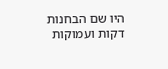היו שם הבחנות דקות ועמוקות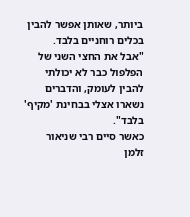ביותר, שאותן אפשר להבין בכלים רוחניים בלבד.
"אבל את החצי השני של הפלפול כבר לא יכולתי להבין לעומק, והדברים נשארו אצלי בבחינת 'מקיף' בלבד".
כאשר סיים רבי שניאור זלמן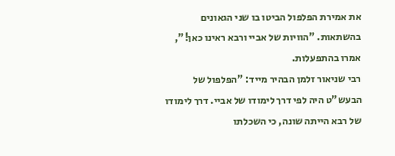את אמירת הפלפול הביטו בו שני הגאונים בהשתאות. "הוויות של אביי ורבא ראינו כאן!", אמרו בהתפעלות.
רבי שניאור זלמן הבהיר מייד: "הפלפול של הבעש"ט היה לפי דרך לימודו של אביי. דרך לימודו של רבא הייתה שונה, כי השכלתו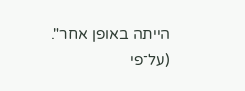הייתה באופן אחר".
(על־פי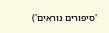'סיפורים נוראים')